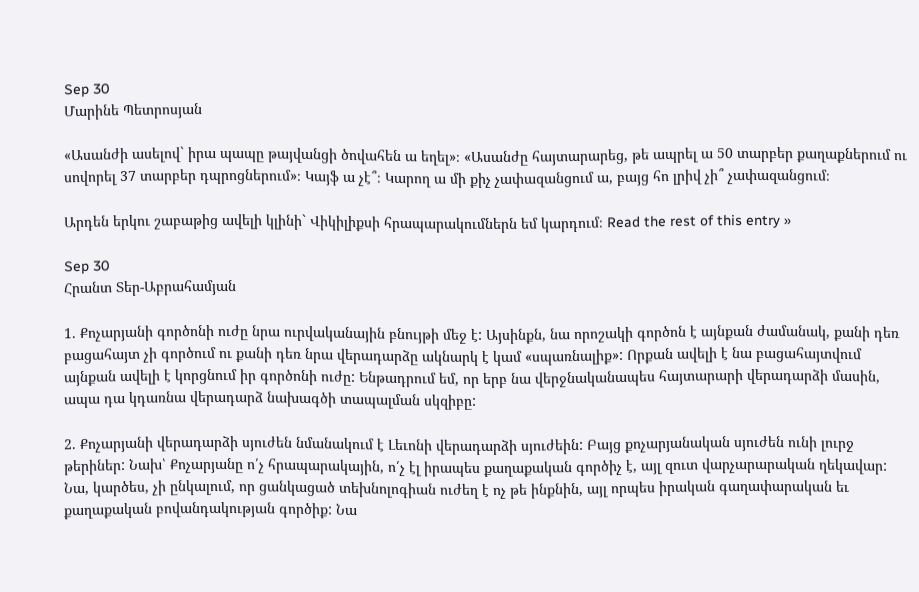Sep 30
Մարինե Պետրոսյան

«Ասանժի ասելով` իրա պապը թայվանցի ծովահեն ա եղել»։ «Ասանժը հայտարարեց, թե ապրել ա 50 տարբեր քաղաքներում ու սովորել 37 տարբեր դպրոցներում»։ Կայֆ ա չէ՞։ Կարող ա մի քիչ չափազանցում ա, բայց հո լրիվ չի՞ չափազանցում։

Արդեն երկու շաբաթից ավելի կլինի` Վիկիլիքսի հրապարակումներն եմ կարդում։ Read the rest of this entry »

Sep 30
Հրանտ Տեր-Աբրահամյան

1. Քոչարյանի գործոնի ուժը նրա ուրվականային բնույթի մեջ է: Այսինքն, նա որոշակի գործոն է այնքան ժամանակ, քանի դեռ բացահայտ չի գործում ու քանի դեռ նրա վերադարձը ակնարկ է կամ «սպառնալիք»: Որքան ավելի է նա բացահայտվում այնքան ավելի է կորցնում իր գործոնի ուժը: Ենթադրում եմ, որ երբ նա վերջնականապես հայտարարի վերադարձի մասին, ապա դա կդառնա վերադարձ նախագծի տապալման սկզիբը:

2. Քոչարյանի վերադարձի սյուժեն նմանակում է Լեւոնի վերադարձի սյուժեին: Բայց քոչարյանական սյուժեն ունի լուրջ թերիներ: Նախ՝ Քոչարյանը ո՛չ հրապարակային, ո՛չ էլ իրապես քաղաքական գործիչ է, այլ զուտ վարչարարական ղեկավար: Նա, կարծես, չի ընկալում, որ ցանկացած տեխնոլոգիան ուժեղ է ոչ թե ինքնին, այլ որպես իրական գաղափարական եւ քաղաքական բովանդակության գործիք: Նա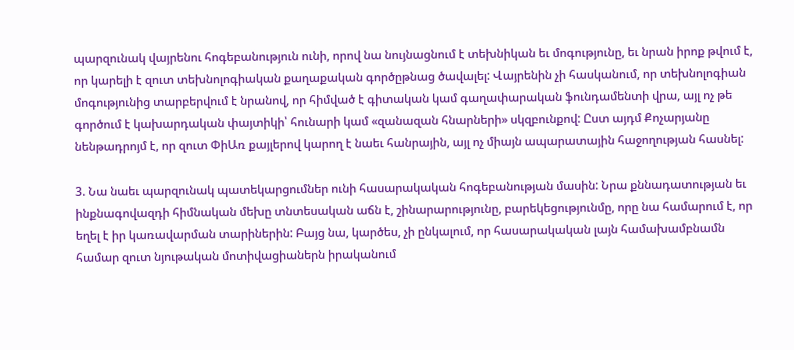պարզունակ վայրենու հոգեբանություն ունի, որով նա նույնացնում է տեխնիկան եւ մոգությունը, եւ նրան իրոք թվում է, որ կարելի է զուտ տեխնոլոգիական քաղաքական գործըթնաց ծավալել: Վայրենին չի հասկանում, որ տեխնոլոգիան մոգությունից տարբերվում է նրանով, որ հիմված է գիտական կամ գաղափարական ֆունդամենտի վրա, այլ ոչ թե գործում է կախարդական փայտիկի՝ հունարի կամ «զանազան հնարների» սկզբունքով: Ըստ այդմ Քոչարյանը նենթադրոյմ է, որ զուտ ՓիԱռ քայլերով կարող է նաեւ հանրային, այլ ոչ միայն ապարատային հաջողության հասնել:

3. Նա նաեւ պարզունակ պատեկարցումներ ունի հասարակական հոգեբանության մասին: Նրա քննադատության եւ ինքնագովազդի հիմնական մեխը տնտեսական աճն է, շինարարությունը, բարեկեցությունմը, որը նա համարում է, որ եղել է իր կառավարման տարիներին: Բայց նա, կարծես, չի ընկալում, որ հասարակական լայն համախամբնամն համար զուտ նյութական մոտիվացիաներն իրականում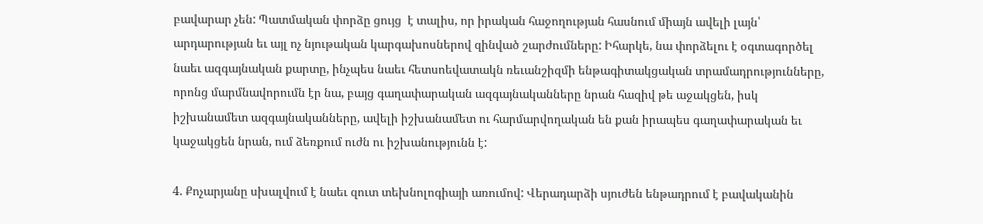բավարար չեն: Պատմական փորձը ցույց  է տալիս, որ իրական հաջողության հասնում միայն ավելի լայն՝ արդարության եւ այլ ոչ նյութական կարգախոսներով զինված շարժումները: Իհարկե, նա փորձելու է օգտագործել նաեւ ազգայնական քարտը, ինչպես նաեւ հետսոեվատակն ռեւանշիզմի ենթագիտակցական տրամադրությունները, որոնց մարմնավորումն էր նա, բայց գաղափարական ազգայնականները նրան հազիվ թե աջակցեն, իսկ իշխանամետ ազգայնականները, ավելի իշխանամետ ու հարմարվողական են քան իրապես գաղափարական եւ կաջակցեն նրան, ում ձեռքում ուժն ու իշխանությունն է:

4. Քոչարյանը սխալվում է նաեւ զուտ տեխնոլոգիայի առումով: Վերադարձի սյուժեն ենթադրում է բավականին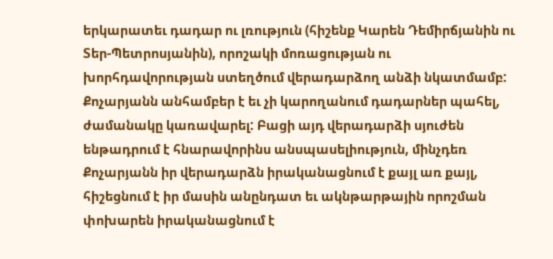երկարատեւ դադար ու լռություն (հիշենք Կարեն Դեմիրճյանին ու Տեր-Պետրոսյանին), որոշակի մոռացության ու խորհդավորության ստեղծում վերադարձող անձի նկատմամբ: Քոչարյանն անհամբեր է եւ չի կարողանում դադարներ պահել, ժամանակը կառավարել: Բացի այդ վերադարձի սյուժեն ենթադրում է հնարավորինս անսպասելիություն, մինչդեռ Քոչարյանն իր վերադարձն իրականացնում է քայլ առ քայլ, հիշեցնում է իր մասին անընդատ եւ ակնթարթային որոշման փոխարեն իրականացնում է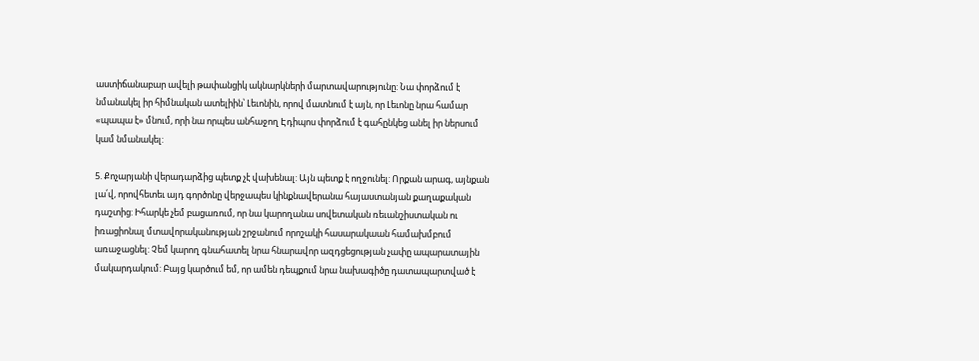աստիճանաբար ավելի թափանցիկ ակնարկների մարտավարությունը: Նա փորձում է նմանակել իր հիմնական ատելիին՝ Լեւոնին, որով մատնում է այն, որ Լեւոնը նրա համար «պապա է» մնում, որի նա որպես անհաջող Էդիպոս փորձում է գահընկեց անել իր ներսում կամ նմանակել:

5. Քոչարյանի վերադարձից պետք չէ վախենալ: Այն պետք է ողջունել: Որքան արագ, այնքան լա՛վ, որովհետեւ այդ գործոնը վերջապես կինքնավերանա հայաստանյան քաղաքական դաշտից: Իհարկե չեմ բացառում, որ նա կարողանա սովետական ռեւանշիստական ու իռացիոնալ մտավորականության շրջանում որոշակի հասարակաան համախմբում առաջացնել: Չեմ կարող գնահատել նրա հնարավոր ազդցեցության չափը ապարատային մակարդակում: Բայց կարծում եմ, որ ամեն դեպքում նրա նախագիծը դատապարտված է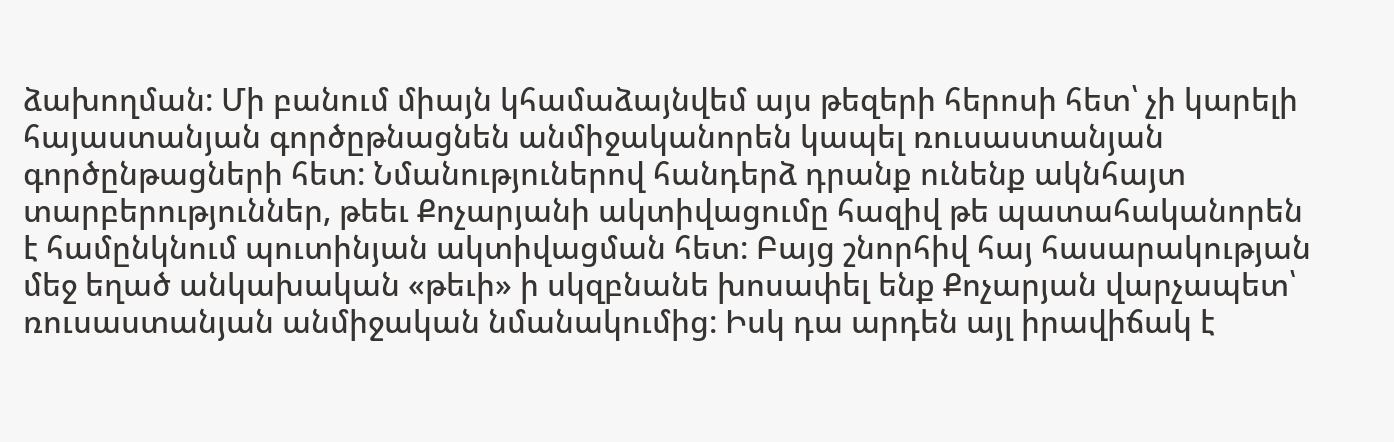ձախողման: Մի բանում միայն կհամաձայնվեմ այս թեզերի հերոսի հետ՝ չի կարելի հայաստանյան գործըթնացնեն անմիջականորեն կապել ռուսաստանյան գործընթացների հետ: Նմանություներով հանդերձ դրանք ունենք ակնհայտ տարբերություններ, թեեւ Քոչարյանի ակտիվացումը հազիվ թե պատահականորեն է համընկնում պուտինյան ակտիվացման հետ: Բայց շնորհիվ հայ հասարակության մեջ եղած անկախական «թեւի» ի սկզբնանե խոսափել ենք Քոչարյան վարչապետ՝ ռուսաստանյան անմիջական նմանակումից: Իսկ դա արդեն այլ իրավիճակ է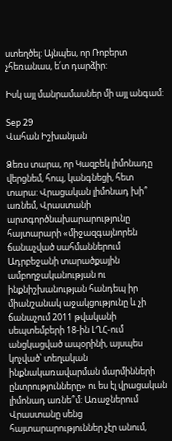ստեղծել: Այնպես, որ Ռոբերտ չհեռանաս, ե՛տ դարձիր:

Իսկ այլ մանրամասներ մի այլ անգամ:

Sep 29
Վահան Իշխանյան

Ձեռս տարա, որ Կազբեկ լիմոնադը վերցնեմ, հոպ, կանգնեցի, հետ տարա: Վրացական լիմոնադ խի՞ առնեմ, Վրաստանի արտգործնախարարությունը հայտարարի «միջազգայնորեն ճանաչված սահմաններում Ադրբեջանի տարածքային ամբողջականության ու ինքնիշխանության հանդեպ իր միանշանակ աջակցությունը և չի ճանաչում 2011 թվականի սեպտեմբերի 18-ին ԼՂՀ-ում անցկացված ապօրինի, այսպես կոչված՝ տեղական ինքնակառավարման մարմինների ընտրությունները» ու ես էլ վրացական լիմոնադ առնե՞մ: Առաջներում Վրաստանը սենց հայտարարություններ չէր անում,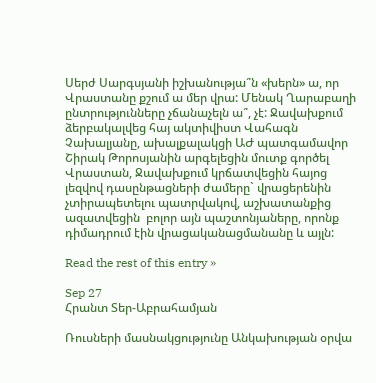Սերժ Սարգսյանի իշխանությա՞ն «խերն» ա, որ Վրաստանը քշում ա մեր վրա: Մենակ Ղարաբաղի ընտրությունները չճանաչելն ա՞, չէ: Ջավախքում ձերբակալվեց հայ ակտիվիստ Վահագն Չախալյանը, ախալքալակցի ԱԺ պատգամավոր Շիրակ Թորոսյանին արգելեցին մուտք գործել Վրաստան, Ջավախքում կրճատվեցին հայոց լեզվով դասընթացների ժամերը` վրացերենին չտիրապետելու պատրվակով, աշխատանքից ազատվեցին  բոլոր այն պաշտոնյաները, որոնք դիմադրում էին վրացականացմանանը և այլն:

Read the rest of this entry »

Sep 27
Հրանտ Տեր-Աբրահամյան

Ռուսների մասնակցությունը Անկախության օրվա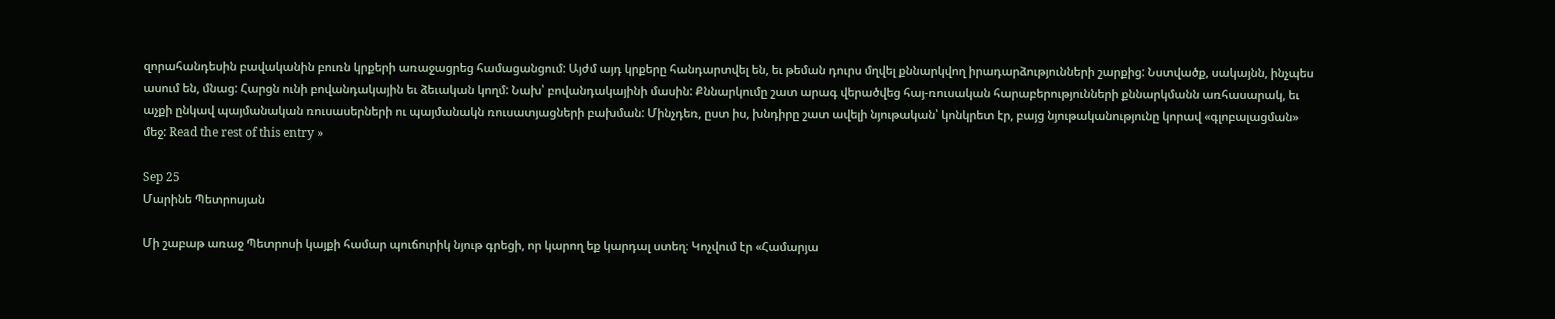զորահանդեսին բավականին բուռն կրքերի առաջացրեց համացանցում: Այժմ այդ կրքերը հանդարտվել են, եւ թեման դուրս մղվել քննարկվող իրադարձությունների շարքից: Նստվածք, սակայնն, ինչպես ասում են, մնաց: Հարցն ունի բովանդակային եւ ձեւական կողմ: Նախ՝ բովանդակայինի մասին: Քննարկումը շատ արագ վերածվեց հայ-ռուսական հարաբերությունների քննարկմանն առհասարակ, եւ աչքի ընկավ պայմանական ռուսասերների ու պայմանակն ռուսատյացների բախման: Մինչդեռ, ըստ իս, խնդիրը շատ ավելի նյութական՝ կոնկրետ էր, բայց նյութականությունը կորավ «գլոբալացման» մեջ: Read the rest of this entry »

Sep 25
Մարինե Պետրոսյան

Մի շաբաթ առաջ Պետրոսի կայքի համար պուճուրիկ նյութ գրեցի, որ կարող եք կարդալ ստեղ։ Կոչվում էր «Համարյա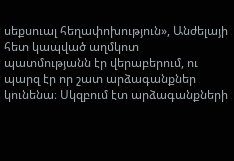սեքսուալ հեղափոխություն», Անժելայի հետ կապված աղմկոտ պատմությանն էր վերաբերում, ու պարզ էր որ շատ արձագանքներ կունենա։ Սկզբում էտ արձագանքների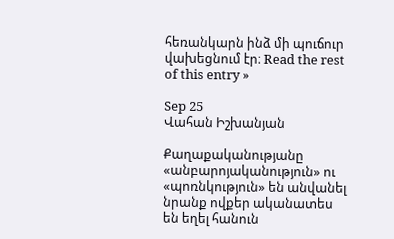հեռանկարն ինձ մի պուճուր վախեցնում էր։ Read the rest of this entry »

Sep 25
Վահան Իշխանյան

Քաղաքականությանը «անբարոյականություն» ու «պոռնկություն» են անվանել նրանք ովքեր ականատես են եղել հանուն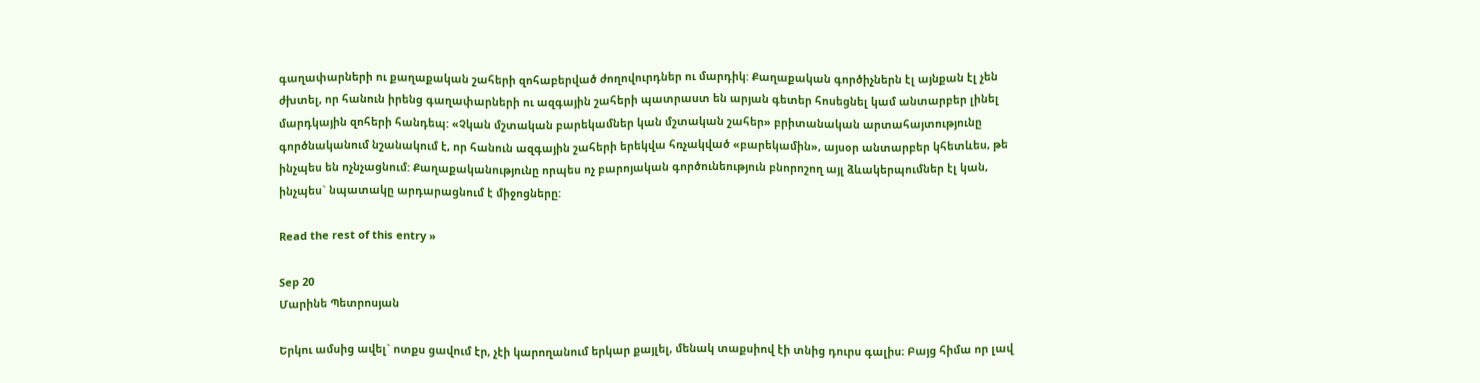գաղափարների ու քաղաքական շահերի զոհաբերված ժողովուրդներ ու մարդիկ: Քաղաքական գործիչներն էլ այնքան էլ չեն ժխտել, որ հանուն իրենց գաղափարների ու ազգային շահերի պատրաստ են արյան գետեր հոսեցնել կամ անտարբեր լինել մարդկային զոհերի հանդեպ: «Չկան մշտական բարեկամներ կան մշտական շահեր» բրիտանական արտահայտությունը գործնականում նշանակում է, որ հանուն ազգային շահերի երեկվա հռչակված «բարեկամին», այսօր անտարբեր կհետևես, թե ինչպես են ոչնչացնում: Քաղաքականությունը որպես ոչ բարոյական գործունեություն բնորոշող այլ ձևակերպումներ էլ կան, ինչպես` նպատակը արդարացնում է միջոցները:

Read the rest of this entry »

Sep 20
Մարինե Պետրոսյան

Երկու ամսից ավել` ոտքս ցավում էր, չէի կարողանում երկար քայլել, մենակ տաքսիով էի տնից դուրս գալիս։ Բայց հիմա որ լավ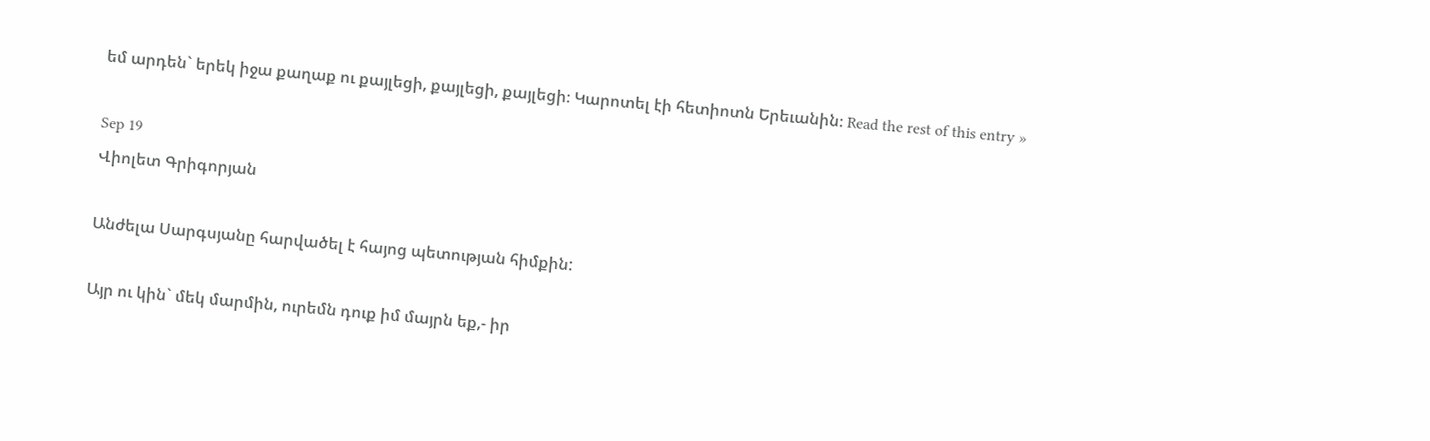եմ արդեն` երեկ իջա քաղաք ու քայլեցի, քայլեցի, քայլեցի։ Կարոտել էի հետիոտն Երեւանին։ Read the rest of this entry »

Sep 19
Վիոլետ Գրիգորյան

Անժելա Սարգսյանը հարվածել է հայոց պետության հիմքին:

Այր ու կին` մեկ մարմին, ուրեմն դուք իմ մայրն եք,- իր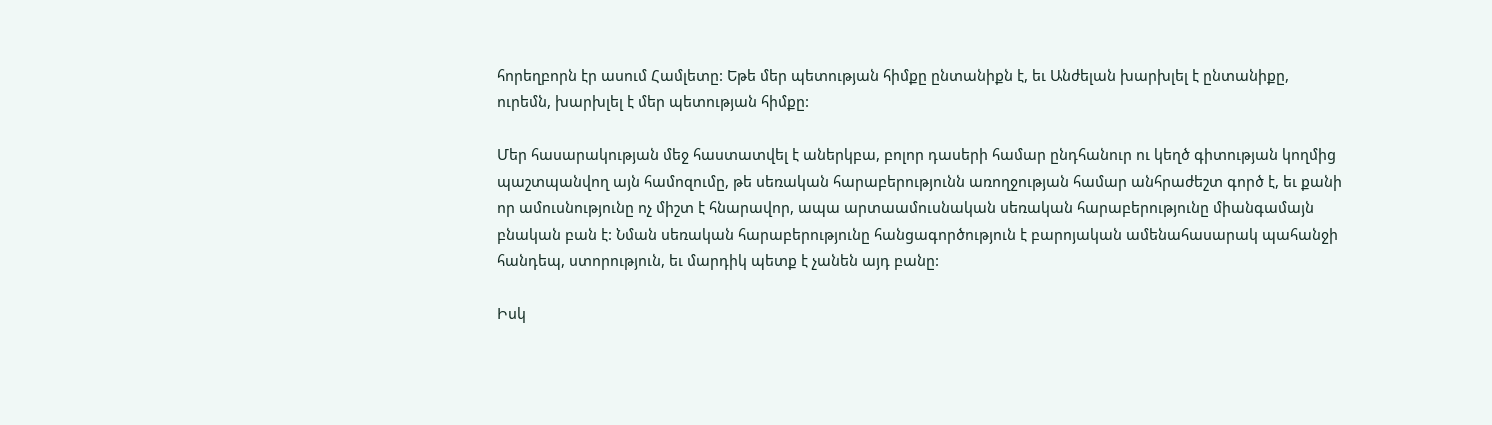հորեղբորն էր ասում Համլետը: Եթե մեր պետության հիմքը ընտանիքն է, եւ Անժելան խարխլել է ընտանիքը, ուրեմն, խարխլել է մեր պետության հիմքը:

Մեր հասարակության մեջ հաստատվել է աներկբա, բոլոր դասերի համար ընդհանուր ու կեղծ գիտության կողմից պաշտպանվող այն համոզումը, թե սեռական հարաբերությունն առողջության համար անհրաժեշտ գործ է, եւ քանի որ ամուսնությունը ոչ միշտ է հնարավոր, ապա արտաամուսնական սեռական հարաբերությունը միանգամայն բնական բան է: Նման սեռական հարաբերությունը հանցագործություն է բարոյական ամենահասարակ պահանջի հանդեպ, ստորություն, եւ մարդիկ պետք է չանեն այդ բանը:

Իսկ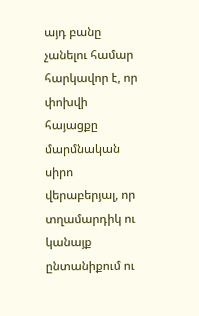այդ բանը չանելու համար հարկավոր է, որ փոխվի հայացքը մարմնական սիրո վերաբերյալ, որ տղամարդիկ ու կանայք ընտանիքում ու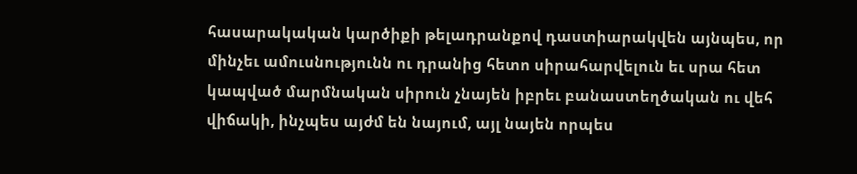հասարակական կարծիքի թելադրանքով դաստիարակվեն այնպես, որ մինչեւ ամուսնությունն ու դրանից հետո սիրահարվելուն եւ սրա հետ կապված մարմնական սիրուն չնայեն իբրեւ բանաստեղծական ու վեհ վիճակի, ինչպես այժմ են նայում, այլ նայեն որպես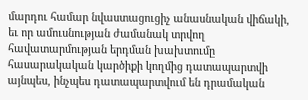մարդու համար նվաստացուցիչ անասնական վիճակի, եւ որ ամուսնության ժամանակ տրվող հավատարմության երդման խախտումը հասարակական կարծիքի կողմից դատապարտվի այնպես, ինչպես դատապարտվում են դրամական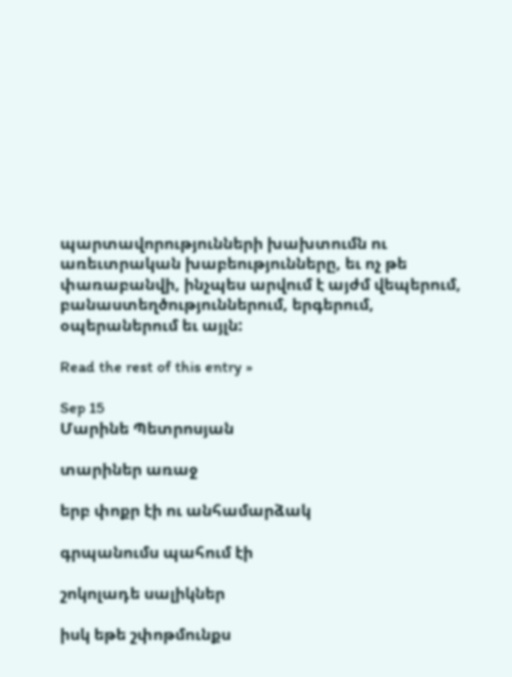պարտավորությունների խախտումն ու առեւտրական խաբեությունները, եւ ոչ թե փառաբանվի, ինչպես արվում է այժմ վեպերում, բանաստեղծություններում, երգերում, օպերաներում եւ այլն:

Read the rest of this entry »

Sep 15
Մարինե Պետրոսյան

տարիներ առաջ

երբ փոքր էի ու անհամարձակ

գրպանումս պահում էի

շոկոլադե սալիկներ

իսկ եթե շփոթմունքս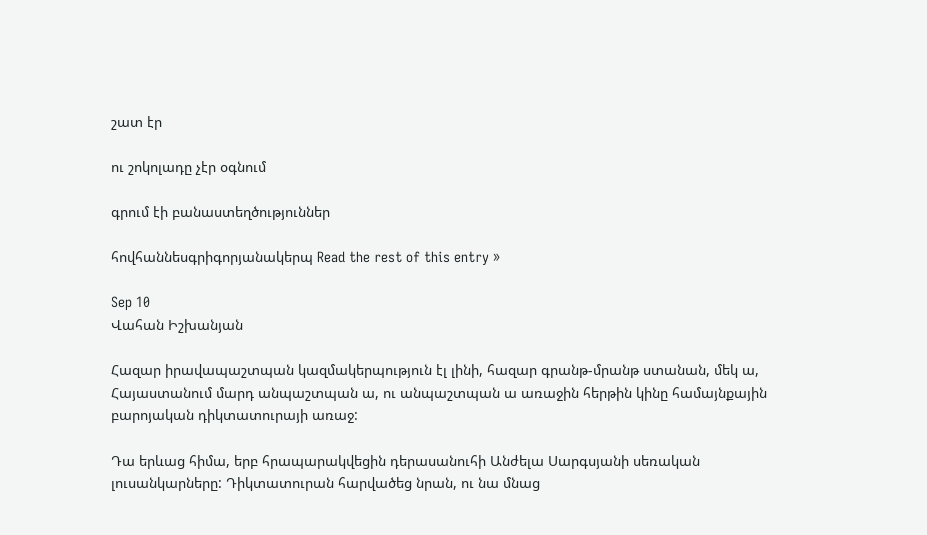շատ էր

ու շոկոլադը չէր օգնում

գրում էի բանաստեղծություններ

հովհաննեսգրիգորյանակերպ Read the rest of this entry »

Sep 10
Վահան Իշխանյան

Հազար իրավապաշտպան կազմակերպություն էլ լինի, հազար գրանթ-մրանթ ստանան, մեկ ա, Հայաստանում մարդ անպաշտպան ա, ու անպաշտպան ա առաջին հերթին կինը համայնքային բարոյական դիկտատուրայի առաջ:

Դա երևաց հիմա, երբ հրապարակվեցին դերասանուհի Անժելա Սարգսյանի սեռական լուսանկարները: Դիկտատուրան հարվածեց նրան, ու նա մնաց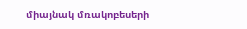միայնակ մռակոբեսերի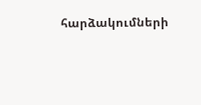հարձակումների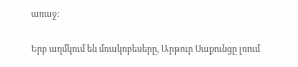առաջ:

Երբ աղմկում են մռակոբեսերը, Արթուր Սաքունցը լռում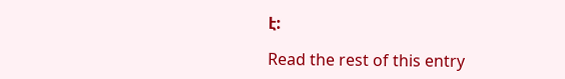է:

Read the rest of this entry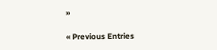»

« Previous Entries